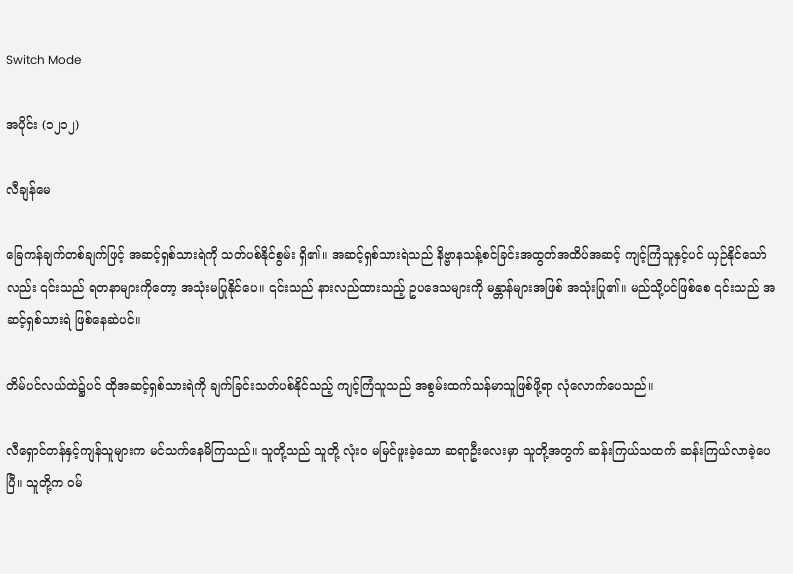Switch Mode

အပိုင်း (၁၂၁၂)

လီချန်မေ

ခြေကန်ချက်တစ်ချက်ဖြင့် အဆင့်ရှစ်သားရဲကို သတ်ပစ်နိုင်စွမ်း ရှိ၏။ အဆင့်ရှစ်သားရဲသည် နိဗ္ဗာနသန့်စင်ခြင်းအထွတ်အထိပ်အဆင့် ကျင့်ကြံသူနှင့်ပင် ယှဉ်နိုင်သော်လည်း ၎င်းသည် ရတနာများကိုတော့ အသုံးမပြုနိုင်ပေ။ ၎င်းသည် နားလည်ထားသည့် ဥပဒေသများကို မန္တာန်များအဖြစ် အသုံးပြု၏။ မည်သို့ပင်ဖြစ်စေ ၎င်းသည် အဆင့်ရှစ်သားရဲ ဖြစ်နေဆဲပင်။

တိမ်ပင်လယ်ထဲ၌ပင် ထိုအဆင့်ရှစ်သားရဲကို ချက်ခြင်းသတ်ပစ်နိုင်သည့် ကျင့်ကြံသူသည် အစွမ်းထက်သန်မာသူဖြစ်ဖို့ရာ လုံလောက်ပေသည်။

လီရှောင်တန်နှင့်ကျန်သူများက မင်သက်နေမိကြသည်။ သူတို့သည် သူတို့ လုံးဝ မမြင်ဖူးခဲ့သော ဆရာဦးလေးမှာ သူတို့အတွက် ဆန်းကြယ်သထက် ဆန်းကြယ်လာခဲ့ပေပြီ။ သူတို့က ဝမ်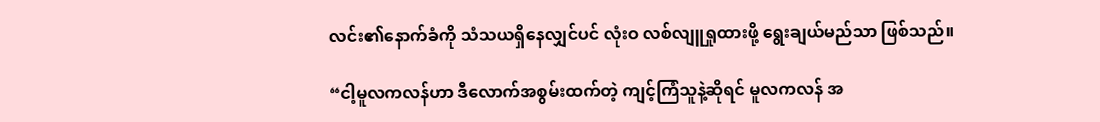လင်း၏နောက်ခံကို သံသယရှိနေလျှင်ပင် လုံးဝ လစ်လျူရှုထားဖို့ ရွေးချယ်မည်သာ ဖြစ်သည်။

“ငါ့မူလကလန်ဟာ ဒီလောက်အစွမ်းထက်တဲ့ ကျင့်ကြံသူနဲ့ဆိုရင် မူလကလန် အ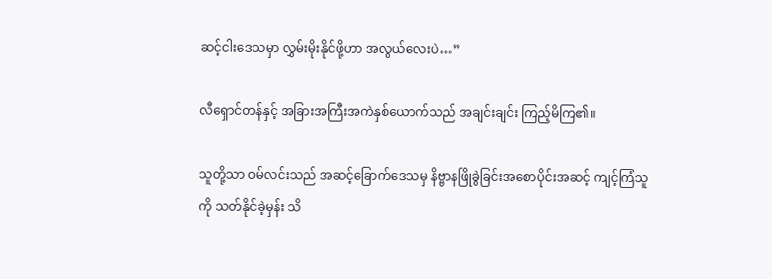ဆင့်ငါးဒေသမှာ လွှမ်းမိုးနိုင်ဖို့ဟာ အလွယ်လေးပဲ…”

လီရှောင်တန်နှင့် အခြားအကြီးအကဲနှစ်ယောက်သည် အချင်းချင်း ကြည့်မိကြ၏။

သူတို့သာ ဝမ်လင်းသည် အဆင့်ခြောက်ဒေသမှ နိဗ္ဗာနဖြိုခွဲခြင်းအစောပိုင်းအဆင့် ကျင့်ကြံသူကို သတ်နိုင်ခဲ့မှန်း သိ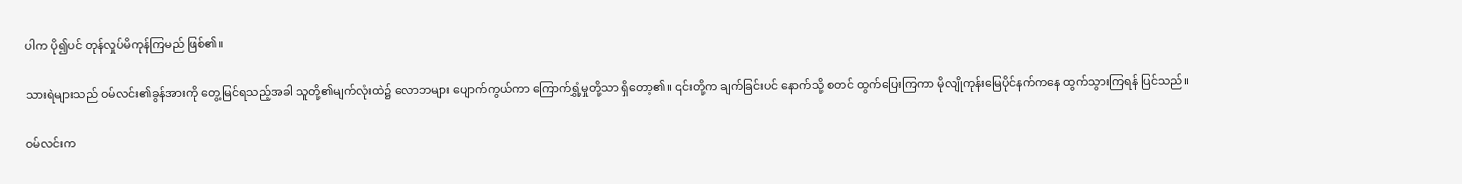ပါက ပို၍ပင် တုန်လှုပ်မိကုန်ကြမည် ဖြစ်၏။

သားရဲများသည် ဝမ်လင်း၏ခွန်အားကို တွေ့မြင်ရသည့်အခါ သူတို့၏မျက်လုံးထဲ၌ လောဘများ ပျောက်ကွယ်ကာ ကြောက်ရွှံ့မှုတို့သာ ရှိတော့၏။ ၎င်းတို့က ချက်ခြင်းပင် နောက်သို့ စတင် ထွက်ပြေးကြကာ မိုလျိုကုန်းမြေပိုင်နက်ကနေ ထွက်သွားကြရန် ပြင်သည်။

ဝမ်လင်းက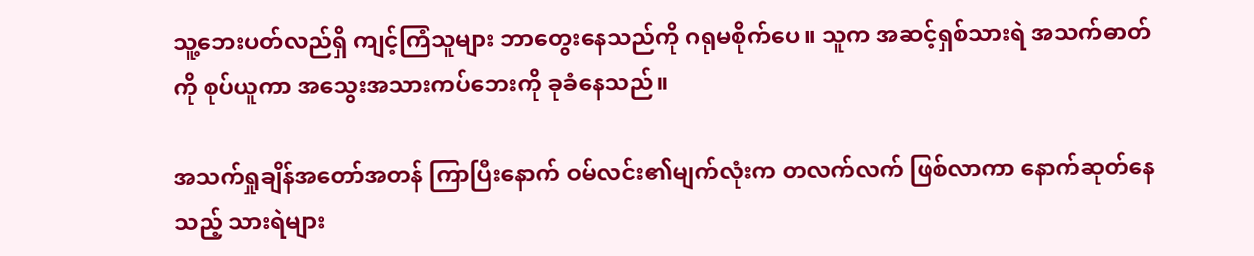သူ့ဘေးပတ်လည်ရှိ ကျင့်ကြံသူများ ဘာတွေးနေသည်ကို ဂရုမစိုက်ပေ။ သူက အဆင့်ရှစ်သားရဲ အသက်ဓာတ်ကို စုပ်ယူကာ အသွေးအသားကပ်ဘေးကို ခုခံနေသည်။

အသက်ရှုချိန်အတော်အတန် ကြာပြီးနောက် ဝမ်လင်း၏မျက်လုံးက တလက်လက် ဖြစ်လာကာ နောက်ဆုတ်နေသည့် သားရဲများ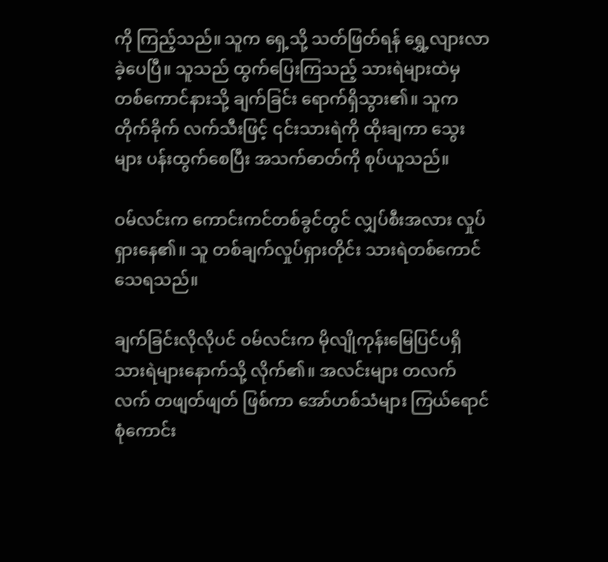ကို ကြည့်သည်။ သူက ရှေ့သို့ သတ်ဖြတ်ရန် ရွှေ့လျားလာခဲ့ပေပြီ။ သူသည် ထွက်ပြေးကြသည့် သားရဲများထဲမှ တစ်ကောင်နားသို့ ချက်ခြင်း ရောက်ရှိသွား၏။ သူက တိုက်ခိုက် လက်သီးဖြင့် ၎င်းသားရဲကို ထိုးချကာ သွေးများ ပန်းထွက်စေပြီး အသက်ဓာတ်ကို စုပ်ယူသည်။

ဝမ်လင်းက ကောင်းကင်တစ်ခွင်တွင် လျှပ်စီးအလား လှုပ်ရှားနေ၏။ သူ တစ်ချက်လှုပ်ရှားတိုင်း သားရဲတစ်ကောင် သေရသည်။

ချက်ခြင်းလိုလိုပင် ဝမ်လင်းက မိုလျိုကုန်းမြေပြင်ပရှိ သားရဲများနောက်သို့ လိုက်၏။ အလင်းများ တလက်လက် တဖျတ်ဖျတ် ဖြစ်ကာ အော်ဟစ်သံများ ကြယ်ရောင်စုံကောင်း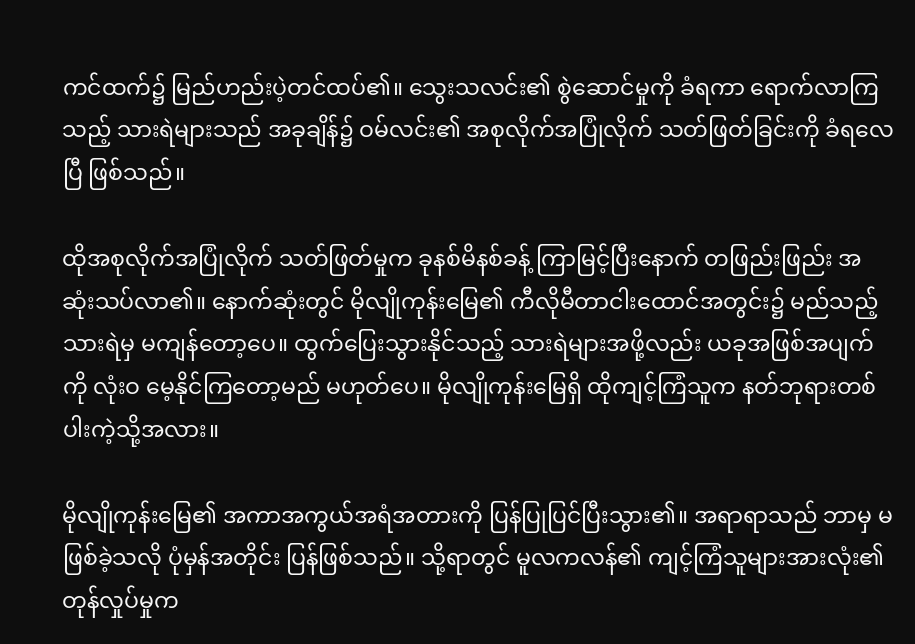ကင်ထက်၌ မြည်ဟည်းပဲ့တင်ထပ်၏။ သွေးသလင်း၏ စွဲဆောင်မှုကို ခံရကာ ရောက်လာကြသည့် သားရဲများသည် အခုချိန်၌ ဝမ်လင်း၏ အစုလိုက်အပြုံလိုက် သတ်ဖြတ်ခြင်းကို ခံရလေပြီ ဖြစ်သည်။

ထိုအစုလိုက်အပြုံလိုက် သတ်ဖြတ်မှုက ခုနစ်မိနစ်ခန့် ကြာမြင့်ပြီးနောက် တဖြည်းဖြည်း အဆုံးသပ်လာ၏။ နောက်ဆုံးတွင် မိုလျိုကုန်းမြေ၏ ကီလိုမီတာငါးထောင်အတွင်း၌ မည်သည့်သားရဲမှ မကျန်တော့ပေ။ ထွက်ပြေးသွားနိုင်သည့် သားရဲများအဖို့လည်း ယခုအဖြစ်အပျက်ကို လုံးဝ မေ့နိုင်ကြတော့မည် မဟုတ်ပေ။ မိုလျိုကုန်းမြေရှိ ထိုကျင့်ကြံသူက နတ်ဘုရားတစ်ပါးကဲ့သို့အလား။

မိုလျိုကုန်းမြေ၏ အကာအကွယ်အရံအတားကို ပြန်ပြုပြင်ပြီးသွား၏။ အရာရာသည် ဘာမှ မဖြစ်ခဲ့သလို ပုံမှန်အတိုင်း ပြန်ဖြစ်သည်။ သို့ရာတွင် မူလကလန်၏ ကျင့်ကြံသူများအားလုံး၏ တုန်လှုပ်မှုက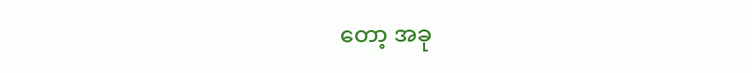တော့ အခု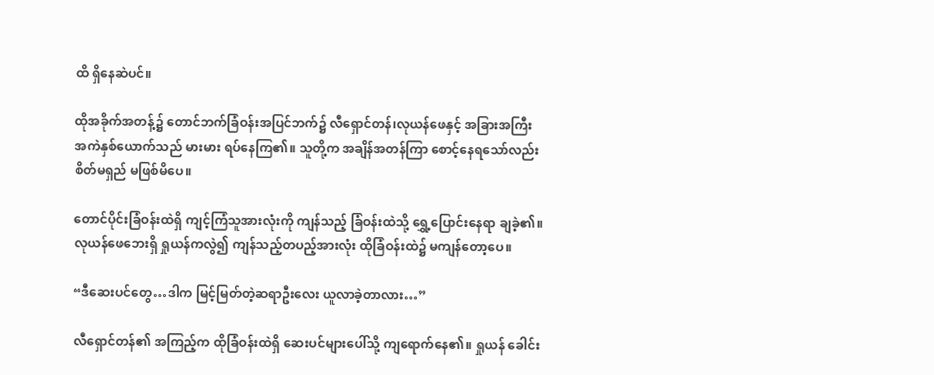ထိ ရှိနေဆဲပင်။

ထိုအခိုက်အတန့်၌ တောင်ဘက်ခြံဝန်းအပြင်ဘက်၌ လီရှောင်တန်၊လုယန်ဖေနှင့် အခြားအကြီးအကဲနှစ်ယောက်သည် မားမား ရပ်နေကြ၏။ သူတို့က အချိန်အတန်ကြာ စောင့်နေရသော်လည်း စိတ်မရှည် မဖြစ်မိပေ။

တောင်ပိုင်းခြံဝန်းထဲရှိ ကျင့်ကြံသူအားလုံးကို ကျန်သည့် ခြံဝန်းထဲသို့ ရွှေ့ပြောင်းနေရာ ချခဲ့၏။ လုယန်ဖေဘေးရှိ ရှုယန်ကလွဲ၍ ကျန်သည့်တပည့်အားလုံး ထိုခြံဝန်းထဲ၌ မကျန်တော့ပေ။

“ဒီဆေးပင်တွေ…ဒါက မြင့်မြတ်တဲ့ဆရာဦးလေး ယူလာခဲ့တာလား…”

လီရှောင်တန်၏ အကြည့်က ထိုခြံဝန်းထဲရှိ ဆေးပင်များပေါ်သို့ ကျရောက်နေ၏။ ရှုယန် ခေါင်း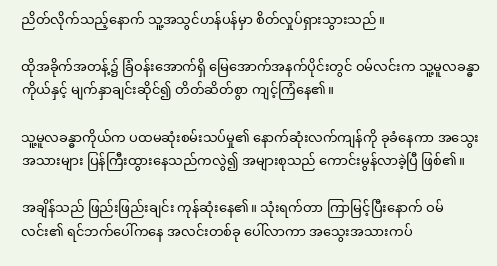ညိတ်လိုက်သည့်နောက် သူ့အသွင်ဟန်ပန်မှာ စိတ်လှုပ်ရှားသွားသည်။

ထိုအခိုက်အတန့်၌ ခြံဝန်းအောက်ရှိ မြေအောက်အနက်ပိုင်းတွင် ဝမ်လင်းက သူ့မူလခန္ဓာကိုယ်နှင့် မျက်နှာချင်းဆိုင်၍ တိတ်ဆိတ်စွာ ကျင့်ကြံနေ၏။

သူ့မူလခန္ဓာကိုယ်က ပထမဆုံးစမ်းသပ်မှု၏ နောက်ဆုံးလက်ကျန်ကို ခုခံနေကာ အသွေးအသားများ ပြန်ကြီးထွားနေသည်ကလွဲ၍ အများစုသည် ကောင်းမွန်လာခဲ့ပြီ ဖြစ်၏။

အချိန်သည် ဖြည်းဖြည်းချင်း ကုန်ဆုံးနေ၏။ သုံးရက်တာ ကြာမြင့်ပြီးနောက် ဝမ်လင်း၏ ရင်ဘက်ပေါ်ကနေ အလင်းတစ်ခု ပေါ်လာကာ အသွေးအသားကပ်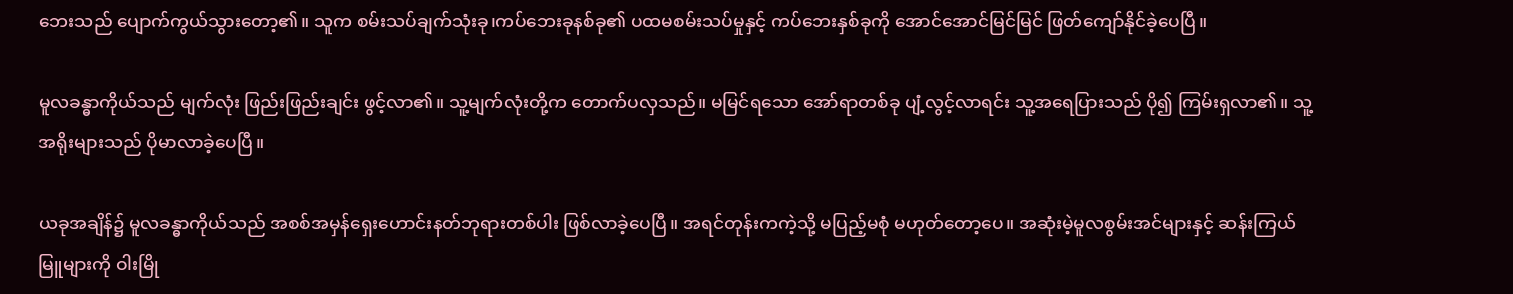ဘေးသည် ပျောက်ကွယ်သွားတော့၏။ သူက စမ်းသပ်ချက်သုံးခု၊ကပ်ဘေးခုနစ်ခု၏ ပထမစမ်းသပ်မှုနှင့် ကပ်ဘေးနှစ်ခုကို အောင်အောင်မြင်မြင် ဖြတ်ကျော်နိုင်ခဲ့ပေပြီ။

မူလခန္ဓာကိုယ်သည် မျက်လုံး ဖြည်းဖြည်းချင်း ဖွင့်လာ၏။ သူ့မျက်လုံးတို့က တောက်ပလှသည်။ မမြင်ရသော အော်ရာတစ်ခု ပျံ့လွင့်လာရင်း သူ့အရေပြားသည် ပို၍ ကြမ်းရှလာ၏။ သူ့အရိုးများသည် ပိုမာလာခဲ့ပေပြီ။

ယခုအချိန်၌ မူလခန္ဓာကိုယ်သည် အစစ်အမှန်ရှေးဟောင်းနတ်ဘုရားတစ်ပါး ဖြစ်လာခဲ့ပေပြီ။ အရင်တုန်းကကဲ့သို့ မပြည့်မစုံ မဟုတ်တော့ပေ။ အဆုံးမဲ့မူလစွမ်းအင်များနှင့် ဆန်းကြယ်မြူများကို ဝါးမြို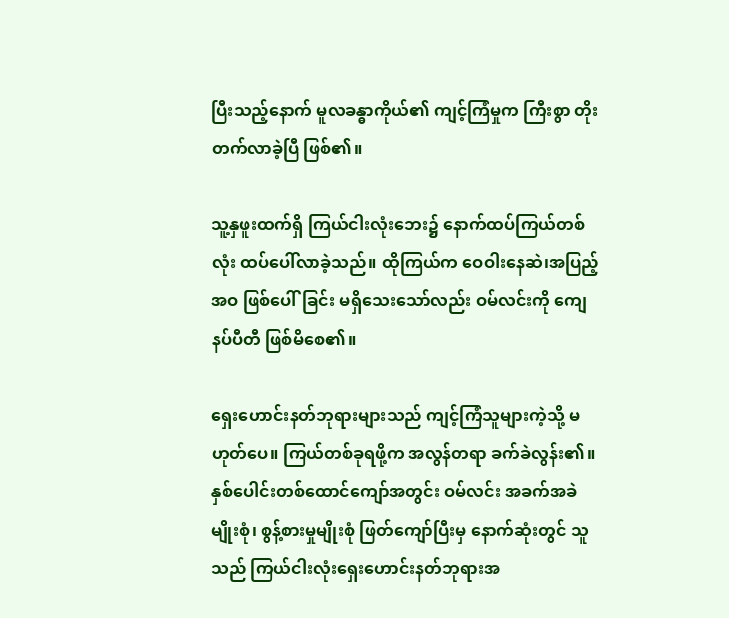ပြီးသည့်နောက် မူလခန္ဓာကိုယ်၏ ကျင့်ကြံမှုက ကြီးစွာ တိုးတက်လာခဲ့ပြီ ဖြစ်၏။

သူ့နှဖူးထက်ရှိ ကြယ်ငါးလုံးဘေး၌ နောက်ထပ်ကြယ်တစ်လုံး ထပ်ပေါ်လာခဲ့သည်။ ထိုကြယ်က ဝေဝါးနေဆဲ၊အပြည့်အဝ ဖြစ်ပေါ်ခြင်း မရှိသေးသော်လည်း ဝမ်လင်းကို ကျေနပ်ပီတီ ဖြစ်မိစေ၏။

ရှေးဟောင်းနတ်ဘုရားများသည် ကျင့်ကြံသူများကဲ့သို့ မဟုတ်ပေ။ ကြယ်တစ်ခုရဖို့က အလွန်တရာ ခက်ခဲလွန်း၏။ နှစ်ပေါင်းတစ်ထောင်ကျော်အတွင်း ဝမ်လင်း အခက်အခဲမျိုးစုံ၊ စွန့်စားမှုမျိုးစုံ ဖြတ်ကျော်ပြီးမှ နောက်ဆုံးတွင် သူသည် ကြယ်ငါးလုံးရှေးဟောင်းနတ်ဘုရားအ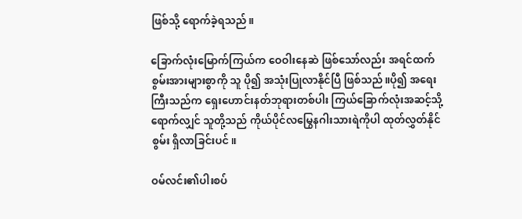ဖြစ်သို့ ရောက်ခဲ့ရသည်။

ခြောက်လုံးမြောက်ကြယ်က ဝေဝါးနေဆဲ ဖြစ်သော်လည်း အရင်ထက် စွမ်းအားများစွာကို သူ ပို၍ အသုံးပြုလာနိုင်ပြီ ဖြစ်သည်။ပို၍ အရေးကြီးသည်က ရှေးဟောင်းနတ်ဘုရားတစ်ပါး ကြယ်ခြောက်လုံးအဆင့်သို့ ရောက်လျှင် သူတို့သည် ကိုယ်ပိုင်လမြွေနဂါးသားရဲကိုပါ ထုတ်လွှတ်နိုင်စွမ်း ရှိလာခြင်းပင်။

ဝမ်လင်း၏ပါးစပ်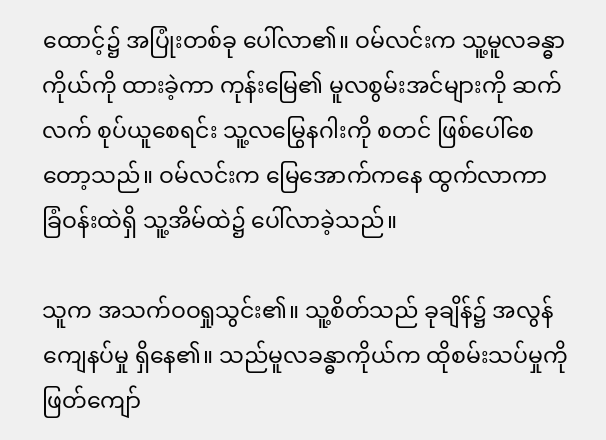ထောင့်၌ အပြုံးတစ်ခု ပေါ်လာ၏။ ဝမ်လင်းက သူ့မူလခန္ဓာကိုယ်ကို ထားခဲ့ကာ ကုန်းမြေ၏ မူလစွမ်းအင်များကို ဆက်လက် စုပ်ယူစေရင်း သူ့လမြွေနဂါးကို စတင် ဖြစ်ပေါ်စေတော့သည်။ ဝမ်လင်းက မြေအောက်ကနေ ထွက်လာကာ ခြံဝန်းထဲရှိ သူ့အိမ်ထဲ၌ ပေါ်လာခဲ့သည်။

သူက အသက်ဝဝရှုသွင်း၏။ သူ့စိတ်သည် ခုချိန်၌ အလွန်ကျေနပ်မှု ရှိနေ၏။ သည်မူလခန္ဓာကိုယ်က ထိုစမ်းသပ်မှုကို ဖြတ်ကျော်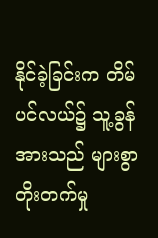နိုင်ခဲ့ခြင်းက တိမ်ပင်လယ်၌ သူ့ခွန်အားသည် များစွာ တိုးတက်မှု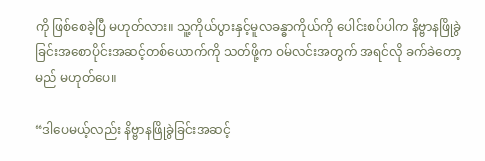ကို ဖြစ်စေခဲ့ပြီ မဟုတ်လား။ သူ့ကိုယ်ပွားနှင့်မူလခန္ဓာကိုယ်ကို ပေါင်းစပ်ပါက နိဗ္ဗာနဖြိုခွဲခြင်းအစောပိုင်းအဆင့်တစ်ယောက်ကို သတ်ဖို့က ဝမ်လင်းအတွက် အရင်လို ခက်ခဲတော့မည် မဟုတ်ပေ။

“ဒါပေမယ့်လည်း နိဗ္ဗာနဖြိုခွဲခြင်းအဆင့်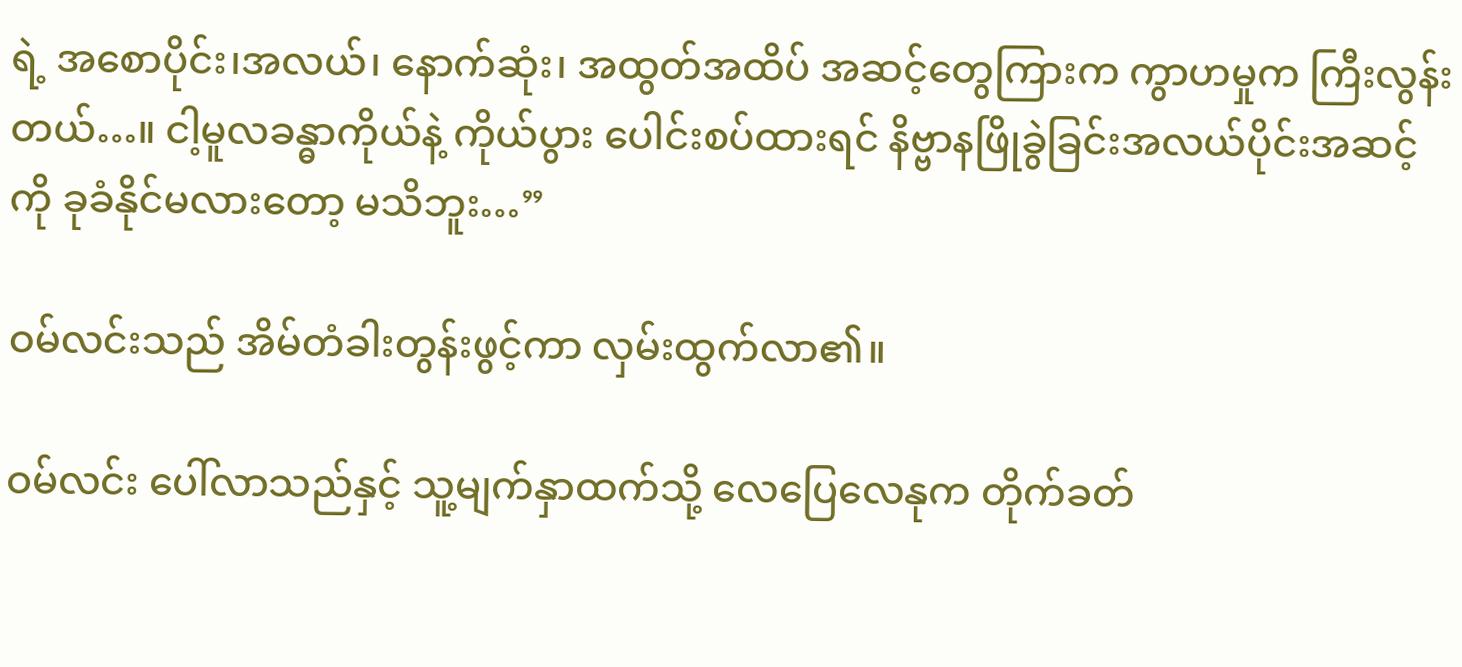ရဲ့ အစောပိုင်း၊အလယ်၊ နောက်ဆုံး၊ အထွတ်အထိပ် အဆင့်တွေကြားက ကွာဟမှုက ကြီးလွန်းတယ်…။ ငါ့မူလခန္ဓာကိုယ်နဲ့ ကိုယ်ပွား ပေါင်းစပ်ထားရင် နိဗ္ဗာနဖြိုခွဲခြင်းအလယ်ပိုင်းအဆင့်ကို ခုခံနိုင်မလားတော့ မသိဘူး…”

ဝမ်လင်းသည် အိမ်တံခါးတွန်းဖွင့်ကာ လှမ်းထွက်လာ၏။

ဝမ်လင်း ပေါ်လာသည်နှင့် သူ့မျက်နှာထက်သို့ လေပြေလေနုက တိုက်ခတ်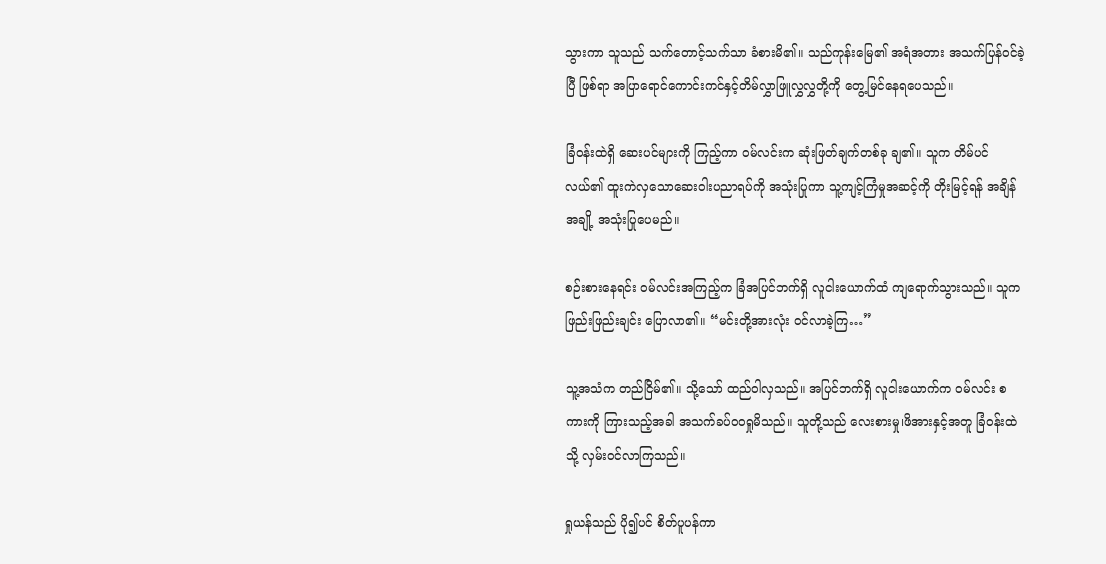သွားကာ သူသည် သက်တောင့်သက်သာ ခံစားမိ၏။ သည်ကုန်းမြေ၏ အရံအတား အသက်ပြန်ဝင်ခဲ့ပြီ ဖြစ်ရာ အပြာရောင်ကောင်းကင်နှင့်တိမ်လွှာဖြူလွှလွှတို့ကို တွေ့မြင်နေရပေသည်။

ခြံဝန်းထဲရှိ ဆေးပင်များကို ကြည့်ကာ ဝမ်လင်းက ဆုံးဖြတ်ချက်တစ်ခု ချ၏။ သူက တိမ်ပင်လယ်၏ ထူးကဲလှသောဆေးဝါးပညာရပ်ကို အသုံးပြုကာ သူ့ကျင့်ကြံမှုအဆင့်ကို တိုးမြင့်ရန် အချိန်အချို့ အသုံးပြုပေမည်။

စဉ်းစားနေရင်း ဝမ်လင်းအကြည့်က ခြံအပြင်ဘက်ရှိ လူငါးယောက်ထံ ကျရောက်သွားသည်။ သူက ဖြည်းဖြည်းချင်း ပြောလာ၏။ “မင်းတို့အားလုံး ဝင်လာခဲ့ကြ…”

သူ့အသံက တည်ငြိမ်၏။ သို့သော် ထည်ဝါလှသည်။ အပြင်ဘက်ရှိ လူငါးယောက်က ဝမ်လင်း စကားကို ကြားသည့်အခါ အသက်ခပ်ဝဝရှုမိသည်။ သူတို့သည် လေးစားမှု၊ဖိအားနှင့်အတူ ခြံဝန်းထဲသို့ လှမ်းဝင်လာကြသည်။

ရှုယန်သည် ပို၍ပင် စိတ်ပူပန်ကာ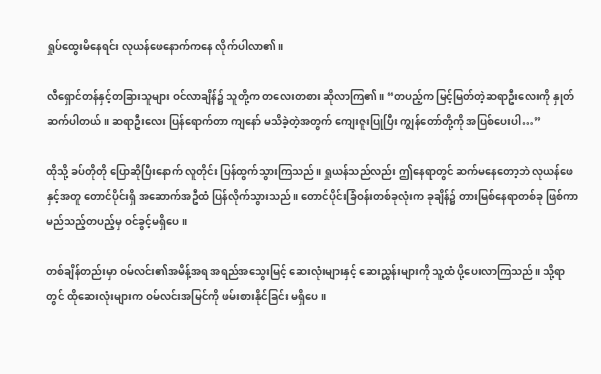ရှုပ်ထွေးမိနေရင်း လုယန်ဖေနောက်ကနေ လိုက်ပါလာ၏။

လီရှောင်တန်နှင့်တခြားသူများ ဝင်လာချိန်၌ သူတို့က တလေးတစား ဆိုလာကြ၏။ “တပည့်က မြင့်မြတ်တဲ့ဆရာဦးလေးကို နှုတ်ဆက်ပါတယ်။ ဆရာဦးလေး ပြန်ရောက်တာ ကျနော် မသိခဲ့တဲ့အတွက် ကျေးဇူးပြုပြီး ကျွန်တော်တို့ကို အပြစ်ပေးပါ…”

ထိုသို့ ခပ်တိုတို ပြောဆိုပြီးနောက် လူတိုင်း ပြန်ထွက်သွားကြသည်။ ရှုယန်သည်လည်း ဤနေရာတွင် ဆက်မနေတော့ဘဲ လုယန်ဖေနှင့်အတူ တောင်ပိုင်းရှိ အဆောက်အဦထံ ပြန်လိုက်သွားသည်။ တောင်ပိုင်းခြံဝန်းတစ်ခုလုံးက ခုချိန်၌ တားမြစ်နေရာတစ်ခု ဖြစ်ကာ မည်သည့်တပည့်မှ ဝင်ခွင့်မရှိပေ။

တစ်ချိန်တည်းမှာ ဝမ်လင်း၏အမိန့်အရ အရည်အသွေးမြင့် ဆေးလုံးများနှင့် ဆေးညွှန်းများကို သူ့ထံ ပို့ပေးလာကြသည်။ သို့ရာတွင် ထိုဆေးလုံးများက ဝမ်လင်းအမြင်ကို ဖမ်းစားနိုင်ခြင်း မရှိပေ။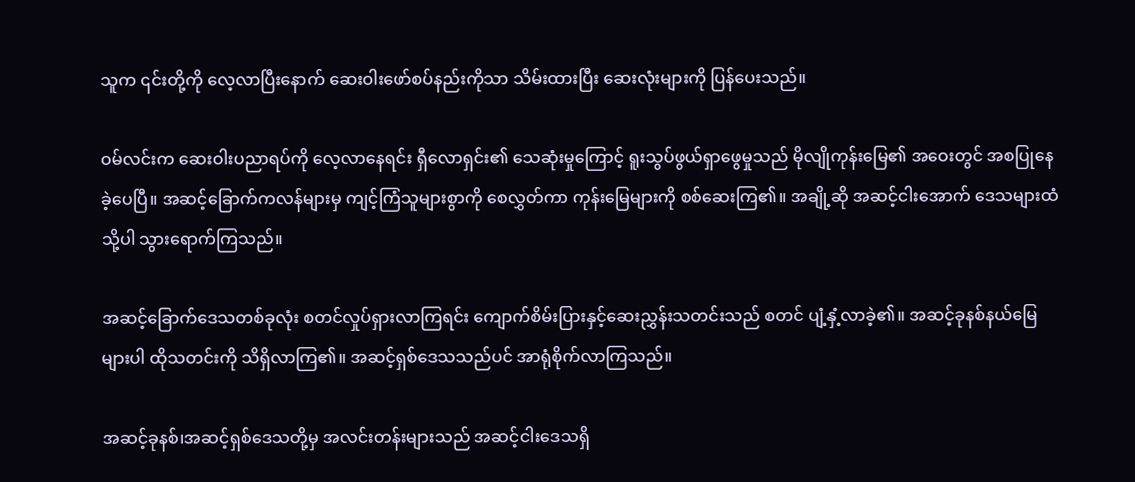သူက ၎င်းတို့ကို လေ့လာပြီးနောက် ဆေးဝါးဖော်စပ်နည်းကိုသာ သိမ်းထားပြီး ဆေးလုံးများကို ပြန်ပေးသည်။

ဝမ်လင်းက ဆေးဝါးပညာရပ်ကို လေ့လာနေရင်း ရှီလောရှင်း၏ သေဆုံးမှုကြောင့် ရူးသွပ်ဖွယ်ရှာဖွေမှုသည် မိုလျိုကုန်းမြေ၏ အဝေးတွင် အစပြုနေခဲ့ပေပြီ။ အဆင့်ခြောက်ကလန်များမှ ကျင့်ကြံသူများစွာကို စေလွှတ်ကာ ကုန်းမြေများကို စစ်ဆေးကြ၏။ အချို့ဆို အဆင့်ငါးအောက် ဒေသများထံသို့ပါ သွားရောက်ကြသည်။

အဆင့်ခြောက်ဒေသတစ်ခုလုံး စတင်လှုပ်ရှားလာကြရင်း ကျောက်စိမ်းပြားနှင့်ဆေးညွှန်းသတင်းသည် စတင် ပျံ့နှံ့လာခဲ့၏။ အဆင့်ခုနစ်နယ်မြေများပါ ထိုသတင်းကို သိရှိလာကြ၏။ အဆင့်ရှစ်ဒေသသည်ပင် အာရုံစိုက်လာကြသည်။

အဆင့်ခုနစ်၊အဆင့်ရှစ်ဒေသတို့မှ အလင်းတန်းများသည် အဆင့်ငါးဒေသရှိ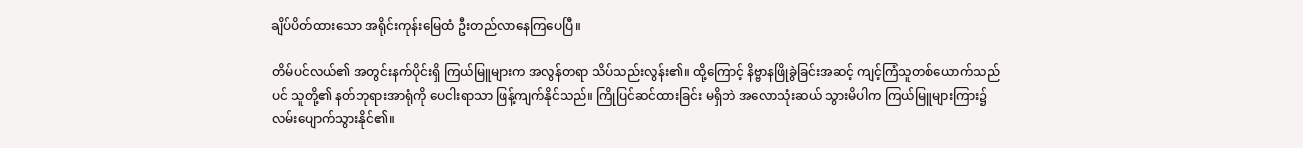ချိပ်ပိတ်ထားသော အရိုင်းကုန်းမြေထံ ဦးတည်လာနေကြပေပြီ။

တိမ်ပင်လယ်၏ အတွင်းနက်ပိုင်းရှိ ကြယ်မြူများက အလွန်တရာ သိပ်သည်းလွန်း၏။ ထို့ကြောင့် နိဗ္ဗာနဖြိုခွဲခြင်းအဆင့် ကျင့်ကြံသူတစ်ယောက်သည်ပင် သူတို့၏ နတ်ဘုရားအာရုံကို ပေငါးရာသာ ဖြန့်ကျက်နိုင်သည်။ ကြိုပြင်ဆင်ထားခြင်း မရှိဘဲ အလောသုံးဆယ် သွားမိပါက ကြယ်မြူများကြား၌ လမ်းပျောက်သွားနိုင်၏။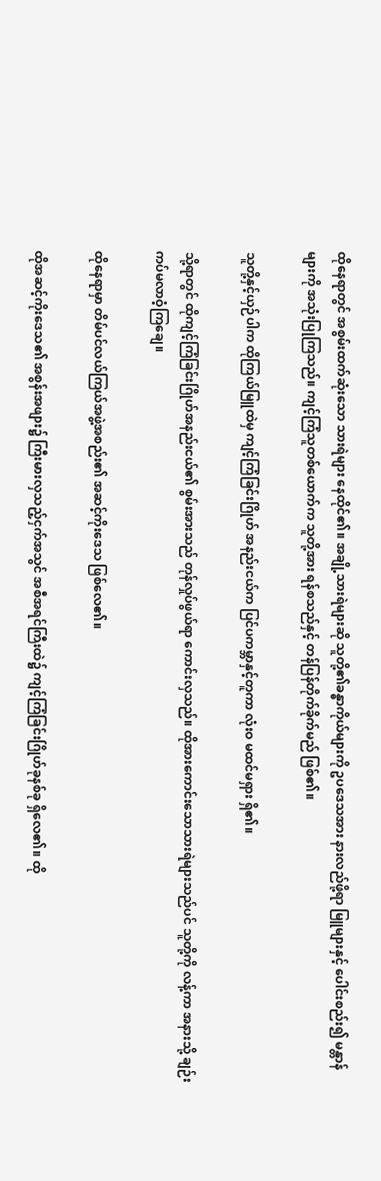ထိုနေရာတွင် အစွမ်းထက်ဆုံးသော သားရဲများ နေထိုင်၏။ အချို့သားရဲများဆို သူတို့၏ခန္ဓာကိုယ်များကို ဥပဒေသအား နားလည်ဖို့ရာ မြူများနှင့် ပေါင်းစည်း၍ မန္တာန်များကို အသုံးပြုကြသည်။ ကျင့်ကြံသူတစ်ယောက်က သူတို့အား ရန်စသည်နှင့် တန်ပြန်တိုက်ခိုက်မည် ဖြစ်၏။

သူတို့နှင့်ယှဉ်ပါက ထိုကြယ်မြူထဲမှ ကျင့်ကြံခြင်းဂြိုဟ် အနည်းငယ်က ပြင်ပကမ္ဘာနှင့်တူကာ လုံးဝ မထင်မရှား ရှိ၏။

သို့ရာတွင် ထိုကျင့်ကြံခြင်းဂြိုဟ်အနည်းငယ်၏ စွမ်းအားသည် တုန်လှုပ်ဖွယ်ရာ ကောင်းလှသည်။ ထိုအားကောင်းသောသားရဲများသည်ပင် သူတို့ကို လန့်ကာ အနားသို့ ချဉ်းကပ်မလာဝံ့ကြချေ။

ထိုနေရာမှာ တိမ်ပင်လယ်ကြယ်အဖွဲ့အစည်း၏ အဆင့်ကိုးဒေသ ဖြစ်လေ၏။

ထိုအဆင့်ကိုးဒေသ၏ အစွန်းအဖျား၌ ကြီးမားလှသည့်ငှက်အသွင် အစီအရင်ကြီးထဲ၌ ကျင့်ကြံခြင်းဂြိုဟ်ခုနစ်ခု ရှိလေ၏။ ထို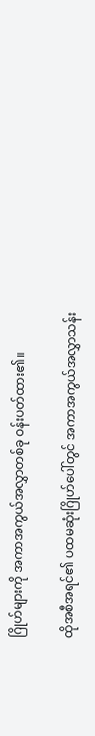ဂြိုဟ်များကို အကာအကွယ်အလွှာတစ်ခု ဝန်းပတ်ထား၏။

ထိုအစီအရင်၏ ပထမဆုံးဂြိုဟ်ပေါ်တွင် အကာအကွယ်အလွှာသန်း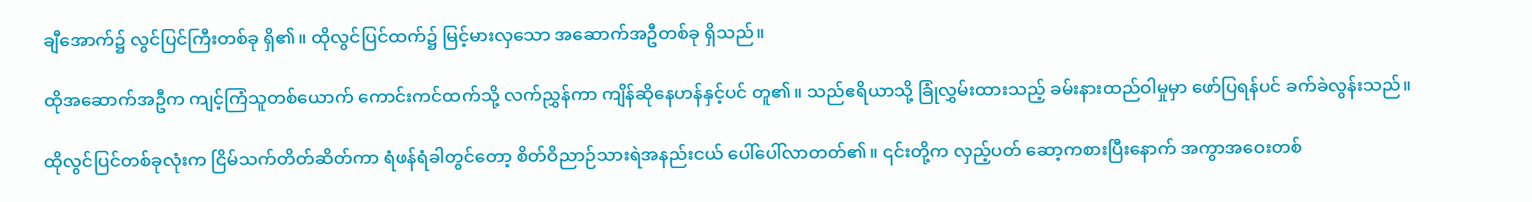ချီအောက်၌ လွင်ပြင်ကြီးတစ်ခု ရှိ၏။ ထိုလွင်ပြင်ထက်၌ မြင့်မားလှသော အဆောက်အဦတစ်ခု ရှိသည်။

ထိုအဆောက်အဦက ကျင့်ကြံသူတစ်ယောက် ကောင်းကင်ထက်သို့ လက်ညွှန်ကာ ကျိန်ဆိုနေဟန်နှင့်ပင် တူ၏။ သည်ဧရိယာသို့ ခြုံလွှမ်းထားသည့် ခမ်းနားထည်ဝါမှုမှာ ဖော်ပြရန်ပင် ခက်ခဲလွန်းသည်။

ထိုလွင်ပြင်တစ်ခုလုံးက ငြိမ်သက်တိတ်ဆိတ်ကာ ရံဖန်ရံခါတွင်တော့ စိတ်ဝိညာဉ်သားရဲအနည်းငယ် ပေါ်ပေါ်လာတတ်၏။ ၎င်းတို့က လှည့်ပတ် ဆော့ကစားပြီးနောက် အကွာအဝေးတစ်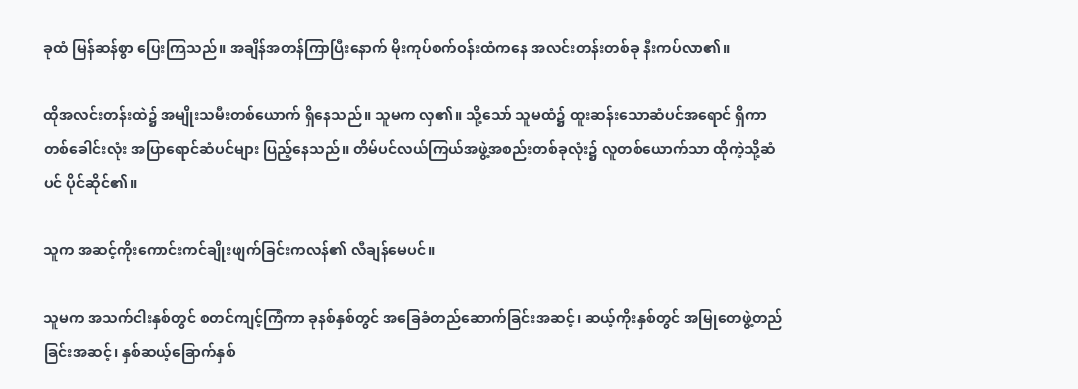ခုထံ မြန်ဆန်စွာ ပြေးကြသည်။ အချိန်အတန်ကြာပြီးနောက် မိုးကုပ်စက်ဝန်းထံကနေ အလင်းတန်းတစ်ခု နီးကပ်လာ၏။

ထိုအလင်းတန်းထဲ၌ အမျိုးသမီးတစ်ယောက် ရှိနေသည်။ သူမက လှ၏။ သို့သော် သူမထံ၌ ထူးဆန်းသောဆံပင်အရောင် ရှိကာ တစ်ခေါင်းလုံး အပြာရောင်ဆံပင်များ ပြည့်နေသည်။ တိမ်ပင်လယ်ကြယ်အဖွဲ့အစည်းတစ်ခုလုံး၌ လူတစ်ယောက်သာ ထိုကဲ့သို့ဆံပင် ပိုင်ဆိုင်၏။

သူက အဆင့်ကိုးကောင်းကင်ချိုးဖျက်ခြင်းကလန်၏ လီချန်မေပင်။

သူမက အသက်ငါးနှစ်တွင် စတင်ကျင့်ကြံကာ ခုနစ်နှစ်တွင် အခြေခံတည်ဆောက်ခြင်းအဆင့်၊ ဆယ့်ကိုးနှစ်တွင် အမြုတေဖွဲ့တည်ခြင်းအဆင့်၊ နှစ်ဆယ့်ခြောက်နှစ်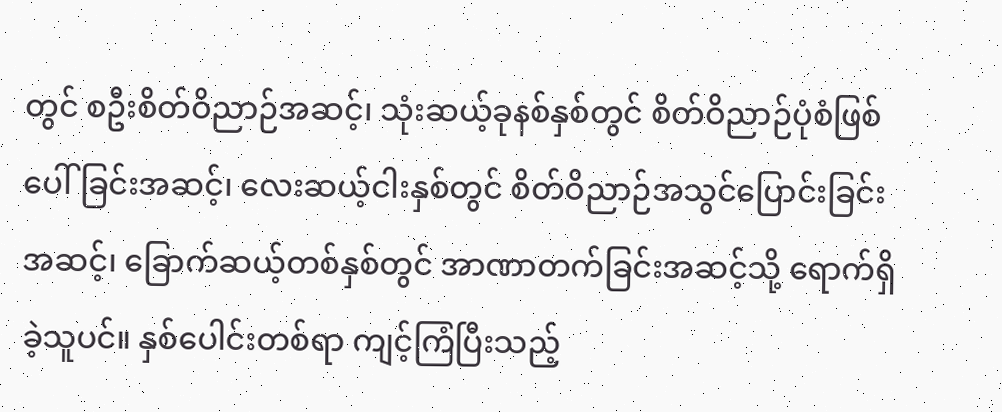တွင် စဦးစိတ်ဝိညာဉ်အဆင့်၊ သုံးဆယ့်ခုနစ်နှစ်တွင် စိတ်ဝိညာဉ်ပုံစံဖြစ်ပေါ်ခြင်းအဆင့်၊ လေးဆယ့်ငါးနှစ်တွင် စိတ်ဝိညာဉ်အသွင်ပြောင်းခြင်းအဆင့်၊ ခြောက်ဆယ့်တစ်နှစ်တွင် အာဏာတက်ခြင်းအဆင့်သို့ ရောက်ရှိခဲ့သူပင်။ နှစ်ပေါင်းတစ်ရာ ကျင့်ကြံပြီးသည့်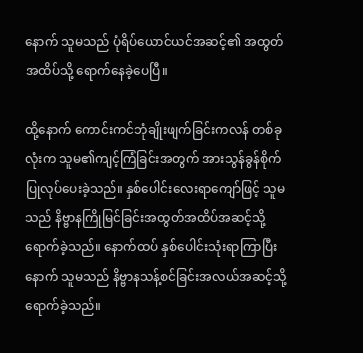နောက် သူမသည် ပုံရိပ်ယောင်ယင်အဆင့်၏ အထွတ်အထိပ်သို့ ရောက်နေခဲ့ပေပြီ။

ထို့နောက် ကောင်းကင်ဘုံချိုးဖျက်ခြင်းကလန် တစ်ခုလုံးက သူမ၏ကျင့်ကြံခြင်းအတွက် အားသွန်ခွန်စိုက် ပြုလုပ်ပေးခဲ့သည်။ နှစ်ပေါင်းလေးရာကျော်ဖြင့် သူမသည် နိဗ္ဗာနကြိုမြင်ခြင်းအထွတ်အထိပ်အဆင့်သို့ ရောက်ခဲ့သည်။ နောက်ထပ် နှစ်ပေါင်းသုံးရာကြာပြီးနောက် သူမသည် နိဗ္ဗာနသန့်စင်ခြင်းအလယ်အဆင့်သို့ ရောက်ခဲ့သည်။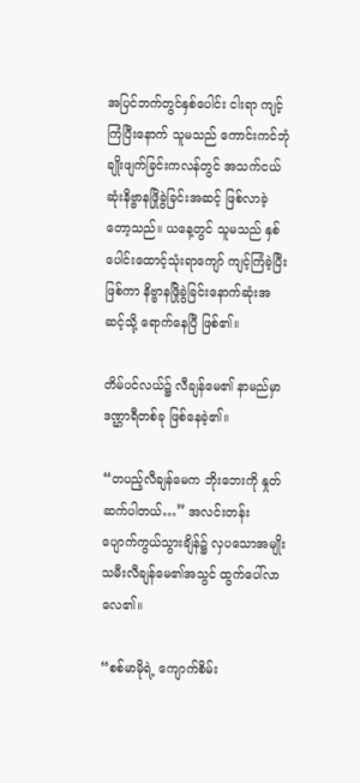အပြင်ဘက်တွင်နှစ်ပေါင်း ငါးရာ ကျင့်ကြံပြီးနောက် သူမသည် ကောင်းကင်ဘုံချိုးဖျက်ခြင်းကလန်တွင် အသက်ငယ်ဆုံးနိဗ္ဗာနဖြိုခွဲခြင်းအဆင့် ဖြစ်လာခဲ့တော့သည်။ ယနေ့တွင် သူမသည် နှစ်ပေါင်းထောင့်သုံးရာကျော် ကျင့်ကြံခဲ့ပြီး ဖြစ်ကာ နိဗ္ဗာနဖြိုခွဲခြင်းနောက်ဆုံးအဆင့်သို့ ရောက်နေပြီ ဖြစ်၏။

တိမ်ပင်လယ်၌ လီချန်မေ၏ နာမည်မှာ ဒဏ္ဌာရီတစ်ခု ဖြစ်နေခဲ့၏။

“တပည့်လီချန်မေက ဘိုးဘေးကို နှုတ်ဆက်ပါတယ်…” အလင်းတန်း ပျောက်ကွယ်သွားချိန်၌ လှပသောအမျိုးသမီးလီချန်မေ၏အသွင် ထွက်ပေါ်လာလေ၏။

“စစ်မာမိုရဲ့ ကျောက်စိမ်း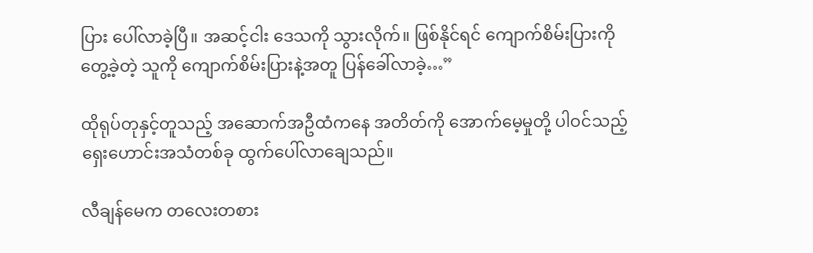ပြား ပေါ်လာခဲ့ပြီ။ အဆင့်ငါး ဒေသကို သွားလိုက်။ ဖြစ်နိုင်ရင် ကျောက်စိမ်းပြားကို တွေ့ခဲ့တဲ့ သူကို ကျောက်စိမ်းပြားနဲ့အတူ ပြန်ခေါ်လာခဲ့…”

ထိုရုပ်တုနှင့်တူသည့် အဆောက်အဦထံကနေ အတိတ်ကို အောက်မေ့မှုတို့ ပါဝင်သည့် ရှေးဟောင်းအသံတစ်ခု ထွက်ပေါ်လာချေသည်။

လီချန်မေက တလေးတစား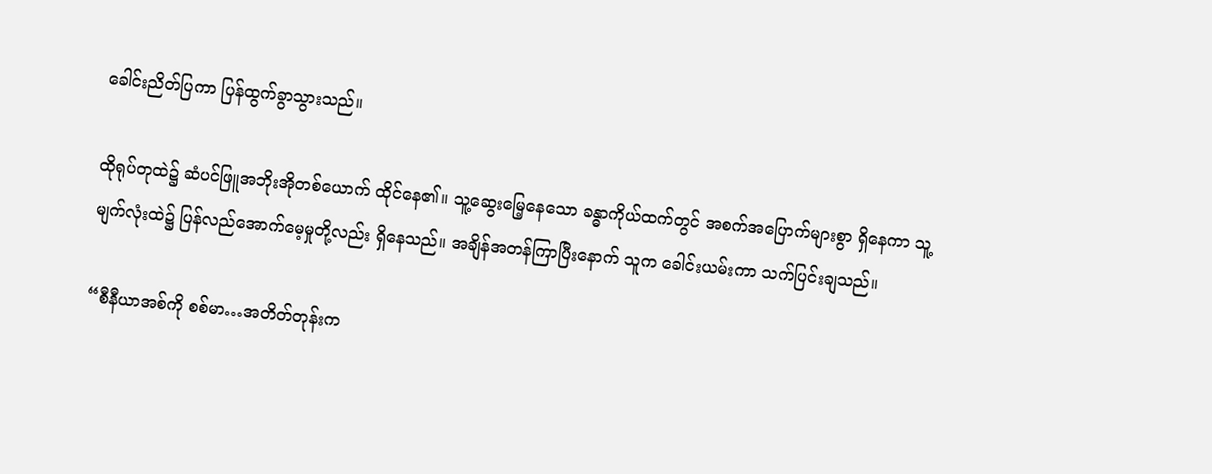ခေါင်းညိတ်ပြကာ ပြန်ထွက်ခွာသွားသည်။

ထိုရုပ်တုထဲ၌ ဆံပင်ဖြူအဘိုးအိုတစ်ယောက် ထိုင်နေ၏။ သူ့ဆွေးမြေ့နေသော ခန္ဓာကိုယ်ထက်တွင် အစက်အပြောက်များစွာ ရှိနေကာ သူ့မျက်လုံးထဲ၌ ပြန်လည်အောက်မေ့မှုတို့လည်း ရှိနေသည်။ အချိန်အတန်ကြာပြီးနောက် သူက ခေါင်းယမ်းကာ သက်ပြင်းချသည်။

“စီနီယာအစ်ကို စစ်မာ…အတိတ်တုန်းက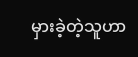မှားခဲ့တဲ့သူဟာ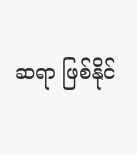ဆရာ ဖြစ်နိုင်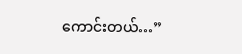ကောင်းတယ်…”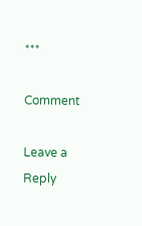***

Comment

Leave a Reply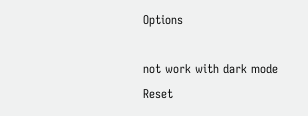Options

not work with dark mode
Reset